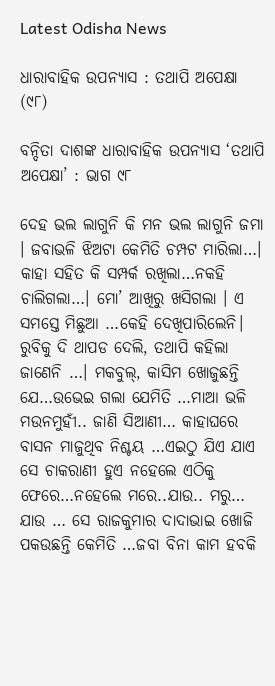Latest Odisha News

ଧାରାବାହିକ ଉପନ୍ୟାସ : ତଥାପି ଅପେକ୍ଷା (୯୮)

ବନ୍ଦିତା ଦାଶଙ୍କ ଧାରାବାହିକ ଉପନ୍ୟାସ ‘ତଥାପି ଅପେକ୍ଷା’ : ଭାଗ ୯୮

ଦେହ ଭଲ ଲାଗୁନି କି ମନ ଭଲ ଲାଗୁନି ଜମା । ଜବାଭଳି ଝିଅଟା କେମିତି ଚମ୍ପଟ ମାରିଲା…। କାହା ସହିତ କି ସମ୍ପର୍କ ରଖିଲା…ନକହି ଚାଲିଗଲା…। ମୋ’ ଆଖିରୁ ଖସିଗଲା । ଏ ସମସ୍ତେ ମିଛୁଆ …କେହି ଦେଖିପାରିଲେନି। ରୁବିକୁ ଦି ଥାପଡ ଦେଲି, ତଥାପି କହିଲା ଜାଣେନି …। ମକବୁଲ୍, କାସିମ ଖୋଜୁଛନ୍ତି ଯେ…ଉଭେଇ ଗଲା ଯେମିତି …ମାଆ ଭଳି ମଉନମୁହୀଁ.. ଜାଣି ସିଆଣୀ… କାହାଘରେ ବାସନ ମାଜୁଥିବ ନିଶ୍ଚୟ …ଏଇଠୁ ଯିଏ ଯାଏ ସେ ଚାକରାଣୀ ହୁଏ ନହେଲେ ଏଠିକୁ ଫେରେ…ନହେଲେ ମରେ..ଯାଉ.. ମରୁ… ଯାଉ … ସେ ରାଜକୁମାର ଦାଦାଭାଇ ଖୋଜି ପକଉଛନ୍ତି କେମିତି …ଜବା ବିନା କାମ ହବକି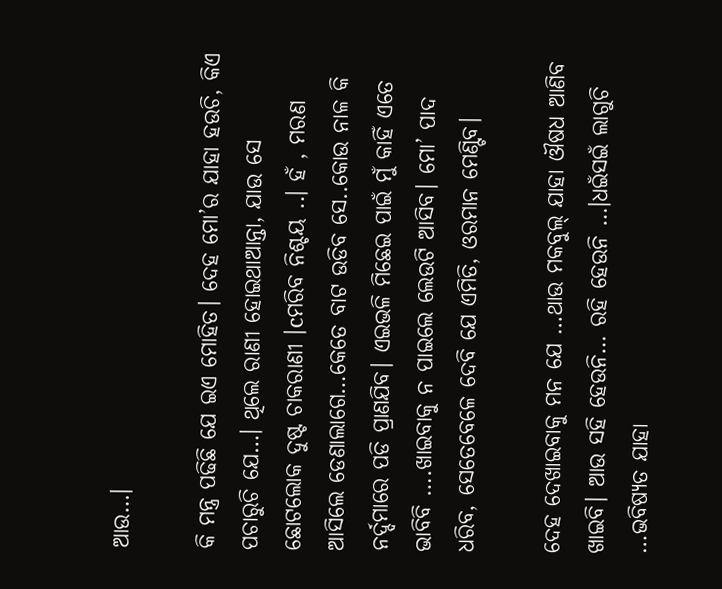ଆଉ…।

କି ମନ୍ତ୍ର ପଢିଛି ଯେ ଇଏ ମୋହିତ। ଦେହ ମୋ’ର ଯାହା ହଉଚି, କିଏ ପଚାରୁଚି ଯେ…। ଥିଲେ ରାଣୀ ହୋଇଥାଆନ୍ତା, ଯାଉ ସେ ଛୋଟଲୋକ ଦୁଷ୍ଟ ଚାକରାଣୀ ।cମରିବ ନିଶ୍ଚୟ ..। ହଁ , ମରଣ ଆସିଲେ ଡେଣାଲାଗେ…କେତେ ବାଟ ଉଡିବ ସେ..କୋଉ ନାଳ କି ନର୍ଦ୍ଦମାରେ ପଡି ପ୍ରାଣଯିବ। ଏଇଭଳି ମିଛେଇ ପାଇଁ ମୁଁ କାହିଁ ଏତେ ଭାବିବି ….ଖାଇବାକୁ ନ ପାଇଲେ ଲେଉଟି ଆସିବ। ମୋ’ ପାଦ ଧରିବ, ସେତେବେଳେ ଦେବି ଯେ ଏମିତି, ଓରମାନ ମେଣ୍ଟିବ।

ଦେହ ଦେଖାଇବାକୁ ମନ ଯେ …ଥାଉ ମକବୁଲ୍ ଯାହା ଔଷଧ ଆଣିବ ଖାଇବି। ଆଉ ସହି ହେଉନି… ରହି ହେଉନି …।ଧଇଁସଇଁ ଲାଗୁଚି …ଭବିଷ୍ୟତ ଯାହା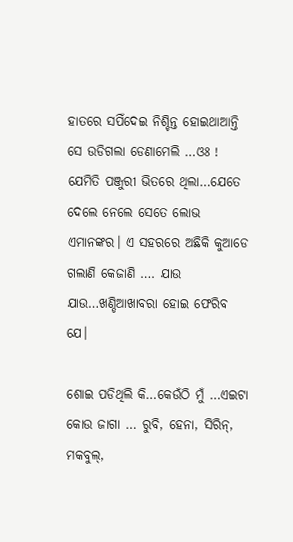ହାତରେ ସପିଁଦେଇ ନିଶ୍ଚିନ୍ତ ହୋଇଥାଆନ୍ତି ସେ ଉଡିଗଲା ଡେଣାମେଲି …ଓଃ ! ଯେମିତି ପଞ୍ଜୁରୀ ଭିତରେ ଥିଲା…ଯେତେ ଦେଲେ ନେଲେ ସେତେ ଲୋଭ ଏମାନଙ୍କର। ଏ ସହରରେ ଅଛିକି କୁଆଡେ ଗଲାଣି କେଜାଣି …. ଯାଉ ଯାଉ…ଖଣ୍ଡିଆଖାବରା ହୋଇ ଫେରିବ ଯେ।

ଶୋଇ ପଡିଥିଲି କି…କେଉଁଠି ମୁଁ …ଏଇଟା କୋଉ ଜାଗା … ରୁବି, ହେନା, ସିରିନ୍, ମକବୁଲ୍,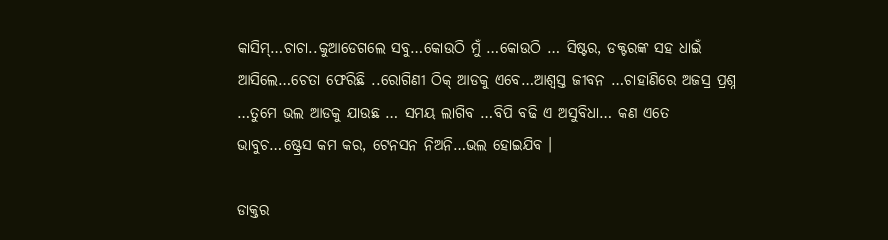କାସିମ୍…ଚାଚା..କୁଆଡେଗଲେ ସବୁ…କୋଉଠି ମୁଁ …କୋଉଠି … ସିଷ୍ଟର, ଡକ୍ଟରଙ୍କ ସହ ଧାଇଁ ଆସିଲେ…ଚେତା ଫେରିଛି ..ରୋଗିଣୀ ଠିକ୍ ଆଡକୁ ଏବେ…ଆଶ୍ବସ୍ତ ଜୀବନ …ଚାହାଣିରେ ଅଜସ୍ର ପ୍ରଶ୍ନ …ତୁମେ ଭଲ ଆଡକୁ ଯାଉଛ … ସମୟ ଲାଗିବ …ବିପି ବଢି ଏ ଅସୁବିଧା… କଣ ଏତେ ଭାବୁଚ…ଷ୍ଟ୍ରେସ କମ କର, ଟେନସନ ନିଅନି…ଭଲ ହୋଇଯିବ ।

ଡାକ୍ତର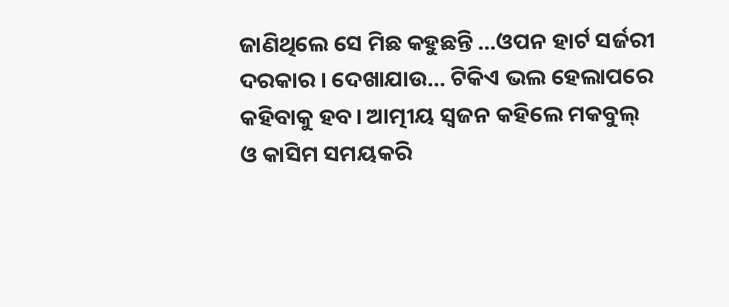ଜାଣିଥିଲେ ସେ ମିଛ କହୁଛନ୍ତି …ଓପନ ହାର୍ଟ ସର୍ଜରୀ ଦରକାର । ଦେଖାଯାଉ… ଟିକିଏ ଭଲ ହେଲାପରେ କହିବାକୁ ହବ। ଆତ୍ମୀୟ ସ୍ଵଜନ କହିଲେ ମକବୁଲ୍ ଓ କାସିମ ସମୟକରି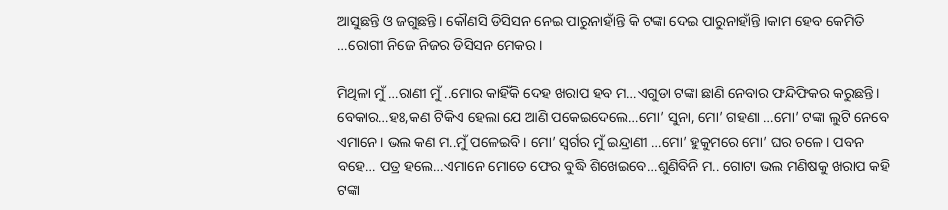ଆସୁଛନ୍ତି ଓ ଜଗୁଛନ୍ତି। କୌଣସି ଡିସିସନ ନେଇ ପାରୁନାହାଁନ୍ତି କି ଟଙ୍କା ଦେଇ ପାରୁନାହାଁନ୍ତି ।କାମ ହେବ କେମିତି …ରୋଗୀ ନିଜେ ନିଜର ଡିସିସନ ମେକର।

ମିଥିଳା ମୁଁ …ରାଣୀ ମୁଁ ..ମୋର କାହିଁକି ଦେହ ଖରାପ ହବ ମ…ଏଗୁଡା ଟଙ୍କା ଛାଣି ନେବାର ଫନ୍ଦିଫିକର କରୁଛନ୍ତି। ବେକାର…ହଃ,କଣ ଟିକିଏ ହେଲା ଯେ ଆଣି ପକେଇଦେଲେ…ମୋ’ ସୁନା, ମୋ’ ଗହଣା …ମୋ’ ଟଙ୍କା ଲୁଟି ନେବେ ଏମାନେ। ଭଲ କଣ ମ..ମୁଁ ପଳେଇବି। ମୋ’ ସ୍ବର୍ଗର ମୁଁ ଇନ୍ଦ୍ରାଣୀ …ମୋ’ ହୁକୁମରେ ମୋ’ ଘର ଚଳେ। ପବନ ବହେ… ପତ୍ର ହଲେ…ଏମାନେ ମୋତେ ଫେର ବୁଦ୍ଧି ଶିଖେଇବେ…ଶୁଣିବିନି ମ.. ଗୋଟା ଭଲ ମଣିଷକୁ ଖରାପ କହି ଟଙ୍କା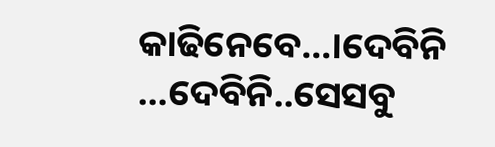କାଢିନେବେ…।ଦେବିନି …ଦେବିନି..ସେସବୁ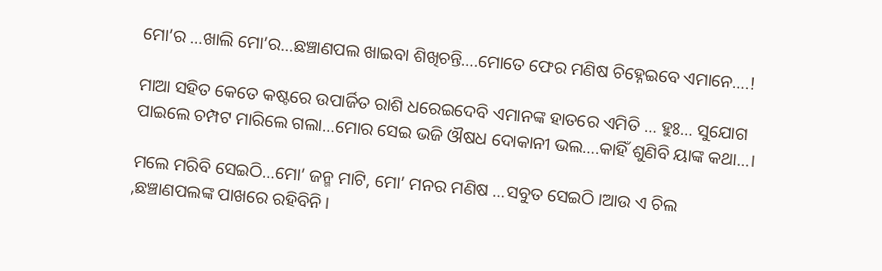ମୋ’ର …ଖାଲି ମୋ’ର…ଛଞ୍ଚାଣପଲ ଖାଇବା ଶିଖିଚନ୍ତି….ମୋତେ ଫେର ମଣିଷ ଚିହ୍ନେଇବେ ଏମାନେ….!

ମାଆ ସହିତ କେତେ କଷ୍ଟରେ ଉପାର୍ଜିତ ରାଶି ଧରେଇଦେବି ଏମାନଙ୍କ ହାତରେ ଏମିତି … ହୁଃ… ସୁଯୋଗ ପାଇଲେ ଚମ୍ପଟ ମାରିଲେ ଗଲା…ମୋର ସେଇ ଭଜି ଔଷଧ ଦୋକାନୀ ଭଲ….କାହିଁ ଶୁଣିବି ୟାଙ୍କ କଥା…।

ମଲେ ମରିବି ସେଇଠି…ମୋ’ ଜନ୍ମ ମାଟି, ମୋ’ ମନର ମଣିଷ …ସବୁତ ସେଇଠି।ଆଉ ଏ ଚିଲ ,ଛଞ୍ଚାଣପଲଙ୍କ ପାଖରେ ରହିବିନି।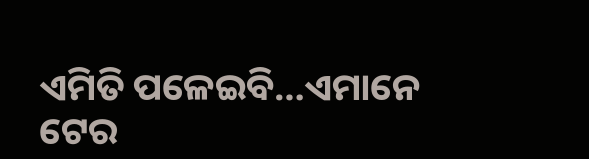ଏମିତି ପଳେଇବି…ଏମାନେ ଟେର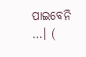ପାଇବେନି …। (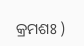କ୍ରମଶଃ )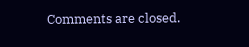Comments are closed.